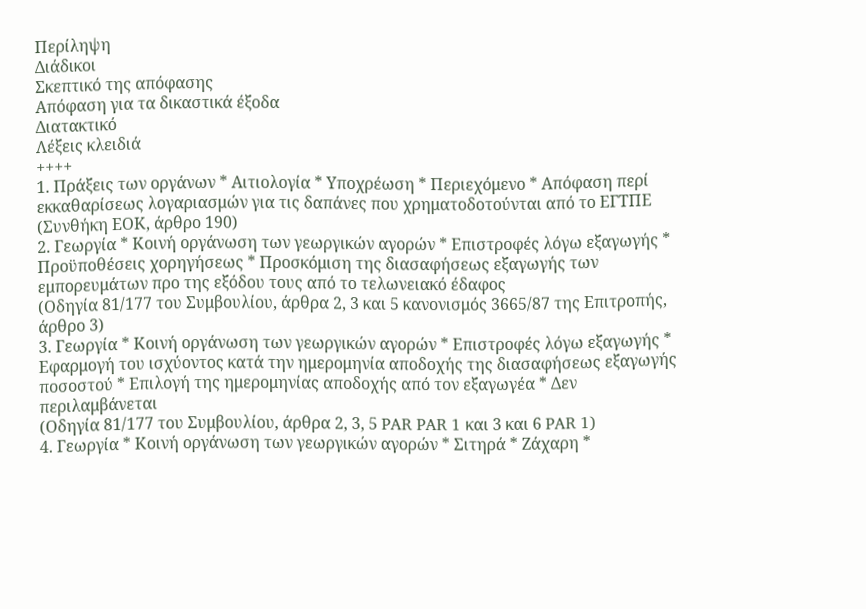Περίληψη
Διάδικοι
Σκεπτικό της απόφασης
Απόφαση για τα δικαστικά έξοδα
Διατακτικό
Λέξεις κλειδιά
++++
1. Πράξεις των οργάνων * Αιτιολογία * Υποχρέωση * Περιεχόμενο * Απόφαση περί εκκαθαρίσεως λογαριασμών για τις δαπάνες που χρηματοδοτούνται από το ΕΓΤΠΕ
(Συνθήκη ΕΟΚ, άρθρο 190)
2. Γεωργία * Κοινή οργάνωση των γεωργικών αγορών * Επιστροφές λόγω εξαγωγής * Προϋποθέσεις χορηγήσεως * Προσκόμιση της διασαφήσεως εξαγωγής των εμπορευμάτων προ της εξόδου τους από το τελωνειακό έδαφος
(Οδηγία 81/177 του Συμβουλίου, άρθρα 2, 3 και 5 κανονισμός 3665/87 της Επιτροπής, άρθρο 3)
3. Γεωργία * Κοινή οργάνωση των γεωργικών αγορών * Επιστροφές λόγω εξαγωγής * Εφαρμογή του ισχύοντος κατά την ημερομηνία αποδοχής της διασαφήσεως εξαγωγής ποσοστού * Επιλογή της ημερομηνίας αποδοχής από τον εξαγωγέα * Δεν περιλαμβάνεται
(Οδηγία 81/177 του Συμβουλίου, άρθρα 2, 3, 5 PAR PAR 1 και 3 και 6 PAR 1)
4. Γεωργία * Κοινή οργάνωση των γεωργικών αγορών * Σιτηρά * Ζάχαρη *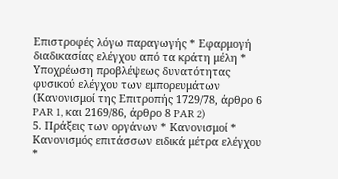Επιστροφές λόγω παραγωγής * Εφαρμογή διαδικασίας ελέγχου από τα κράτη μέλη * Υποχρέωση προβλέψεως δυνατότητας φυσικού ελέγχου των εμπορευμάτων
(Κανονισμοί της Επιτροπής 1729/78, άρθρο 6 PAR 1, και 2169/86, άρθρο 8 PAR 2)
5. Πράξεις των οργάνων * Κανονισμοί * Κανονισμός επιτάσσων ειδικά μέτρα ελέγχου *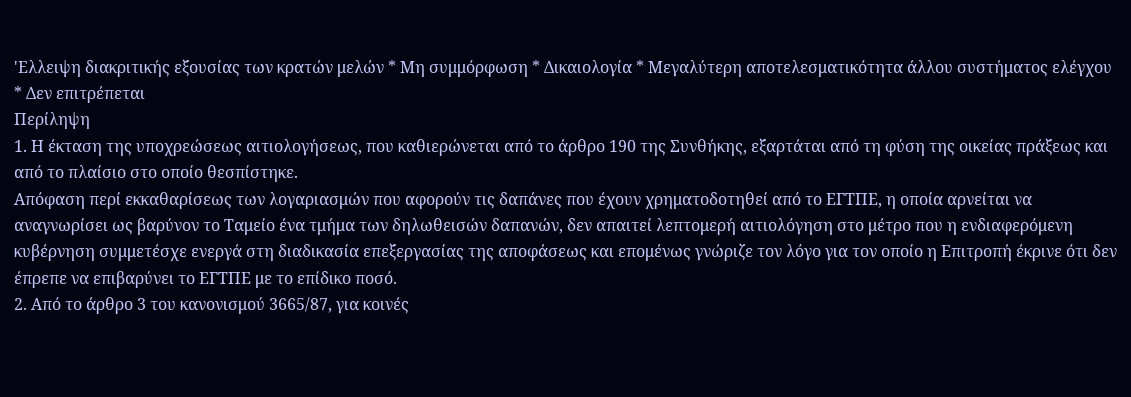'Ελλειψη διακριτικής εξουσίας των κρατών μελών * Μη συμμόρφωση * Δικαιολογία * Μεγαλύτερη αποτελεσματικότητα άλλου συστήματος ελέγχου * Δεν επιτρέπεται
Περίληψη
1. Η έκταση της υποχρεώσεως αιτιολογήσεως, που καθιερώνεται από το άρθρο 190 της Συνθήκης, εξαρτάται από τη φύση της οικείας πράξεως και από το πλαίσιο στο οποίο θεσπίστηκε.
Απόφαση περί εκκαθαρίσεως των λογαριασμών που αφορούν τις δαπάνες που έχουν χρηματοδοτηθεί από το ΕΓΤΠΕ, η οποία αρνείται να αναγνωρίσει ως βαρύνον το Ταμείο ένα τμήμα των δηλωθεισών δαπανών, δεν απαιτεί λεπτομερή αιτιολόγηση στο μέτρο που η ενδιαφερόμενη κυβέρνηση συμμετέσχε ενεργά στη διαδικασία επεξεργασίας της αποφάσεως και επομένως γνώριζε τον λόγο για τον οποίο η Επιτροπή έκρινε ότι δεν έπρεπε να επιβαρύνει το ΕΓΤΠΕ με το επίδικο ποσό.
2. Από το άρθρο 3 του κανονισμού 3665/87, για κοινές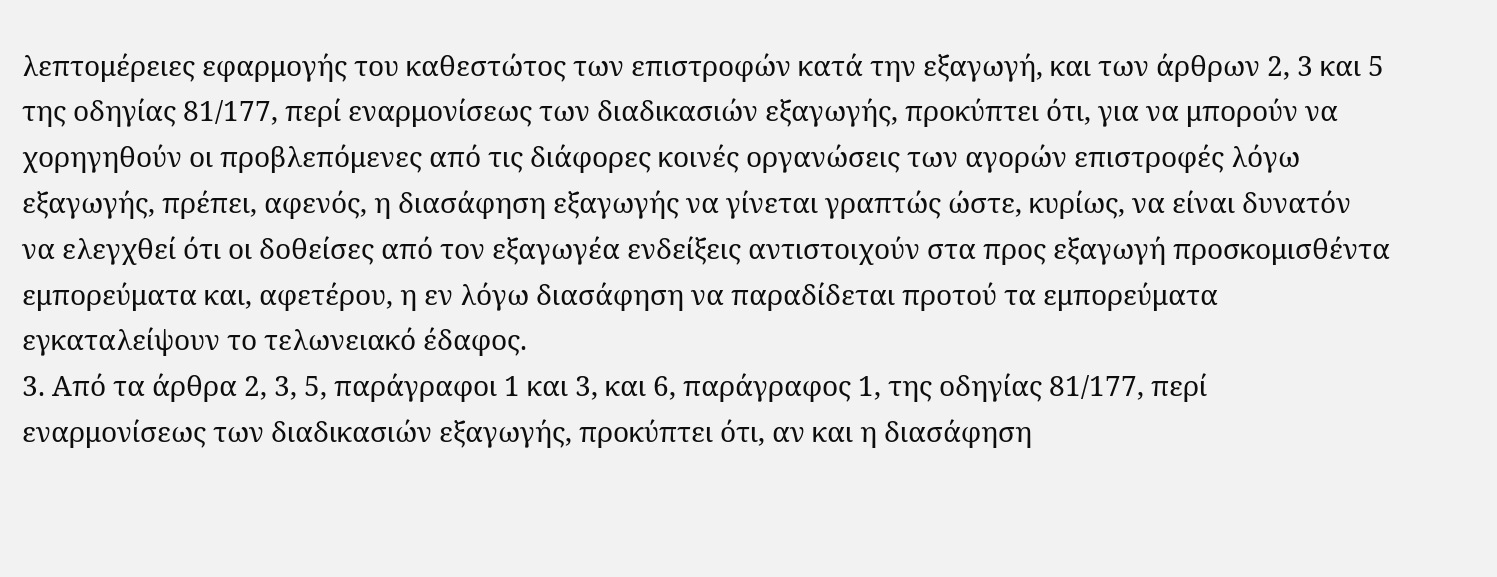λεπτομέρειες εφαρμογής του καθεστώτος των επιστροφών κατά την εξαγωγή, και των άρθρων 2, 3 και 5 της οδηγίας 81/177, περί εναρμονίσεως των διαδικασιών εξαγωγής, προκύπτει ότι, για να μπορούν να χορηγηθούν οι προβλεπόμενες από τις διάφορες κοινές οργανώσεις των αγορών επιστροφές λόγω εξαγωγής, πρέπει, αφενός, η διασάφηση εξαγωγής να γίνεται γραπτώς ώστε, κυρίως, να είναι δυνατόν να ελεγχθεί ότι οι δοθείσες από τον εξαγωγέα ενδείξεις αντιστοιχούν στα προς εξαγωγή προσκομισθέντα εμπορεύματα και, αφετέρου, η εν λόγω διασάφηση να παραδίδεται προτού τα εμπορεύματα εγκαταλείψουν το τελωνειακό έδαφος.
3. Από τα άρθρα 2, 3, 5, παράγραφοι 1 και 3, και 6, παράγραφος 1, της οδηγίας 81/177, περί εναρμονίσεως των διαδικασιών εξαγωγής, προκύπτει ότι, αν και η διασάφηση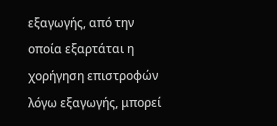εξαγωγής, από την οποία εξαρτάται η χορήγηση επιστροφών λόγω εξαγωγής, μπορεί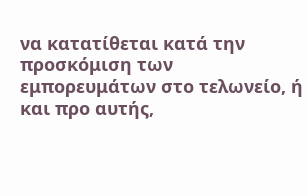να κατατίθεται κατά την προσκόμιση των εμπορευμάτων στο τελωνείο, ή και προ αυτής,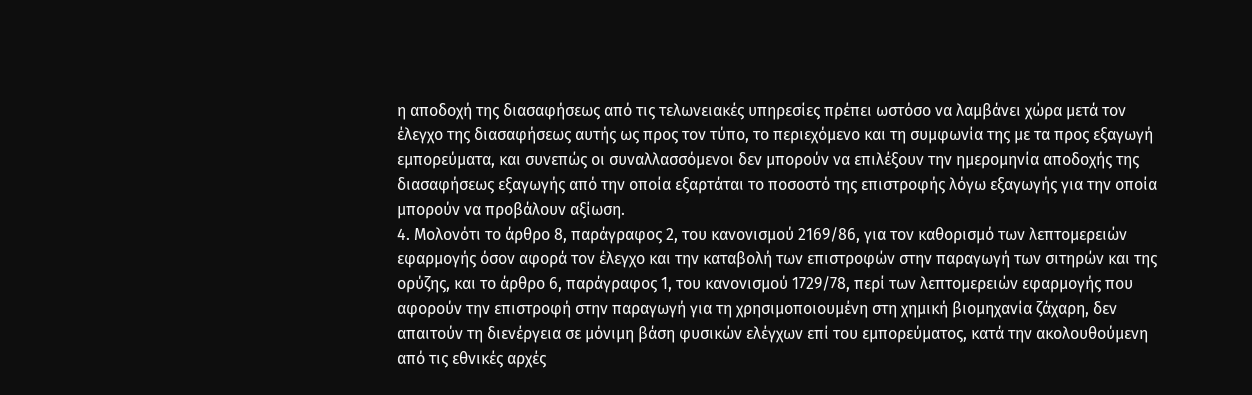η αποδοχή της διασαφήσεως από τις τελωνειακές υπηρεσίες πρέπει ωστόσο να λαμβάνει χώρα μετά τον έλεγχο της διασαφήσεως αυτής ως προς τον τύπο, το περιεχόμενο και τη συμφωνία της με τα προς εξαγωγή εμπορεύματα, και συνεπώς οι συναλλασσόμενοι δεν μπορούν να επιλέξουν την ημερομηνία αποδοχής της διασαφήσεως εξαγωγής από την οποία εξαρτάται το ποσοστό της επιστροφής λόγω εξαγωγής για την οποία μπορούν να προβάλουν αξίωση.
4. Μολονότι το άρθρο 8, παράγραφος 2, του κανονισμού 2169/86, για τον καθορισμό των λεπτομερειών εφαρμογής όσον αφορά τον έλεγχο και την καταβολή των επιστροφών στην παραγωγή των σιτηρών και της ορύζης, και το άρθρο 6, παράγραφος 1, του κανονισμού 1729/78, περί των λεπτομερειών εφαρμογής που αφορούν την επιστροφή στην παραγωγή για τη χρησιμοποιουμένη στη χημική βιομηχανία ζάχαρη, δεν απαιτούν τη διενέργεια σε μόνιμη βάση φυσικών ελέγχων επί του εμπορεύματος, κατά την ακολουθούμενη από τις εθνικές αρχές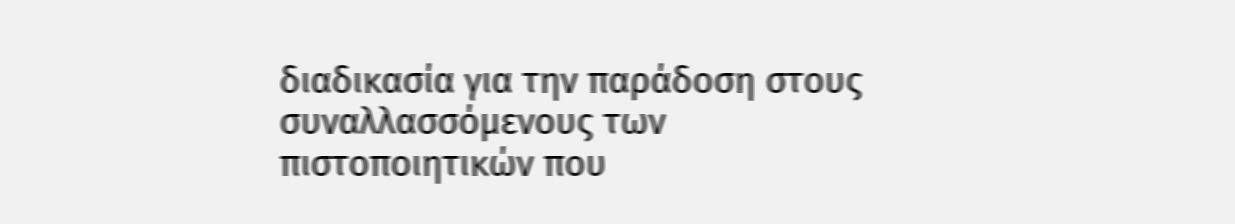διαδικασία για την παράδοση στους συναλλασσόμενους των πιστοποιητικών που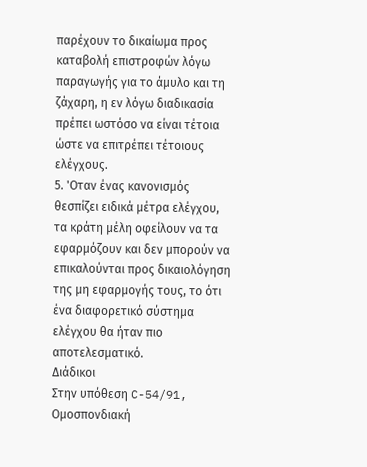παρέχουν το δικαίωμα προς καταβολή επιστροφών λόγω παραγωγής για το άμυλο και τη ζάχαρη, η εν λόγω διαδικασία πρέπει ωστόσο να είναι τέτοια ώστε να επιτρέπει τέτοιους ελέγχους.
5. 'Οταν ένας κανονισμός θεσπίζει ειδικά μέτρα ελέγχου, τα κράτη μέλη οφείλουν να τα εφαρμόζουν και δεν μπορούν να επικαλούνται προς δικαιολόγηση της μη εφαρμογής τους, το ότι ένα διαφορετικό σύστημα ελέγχου θα ήταν πιο αποτελεσματικό.
Διάδικοι
Στην υπόθεση C-54/91,
Ομοσπονδιακή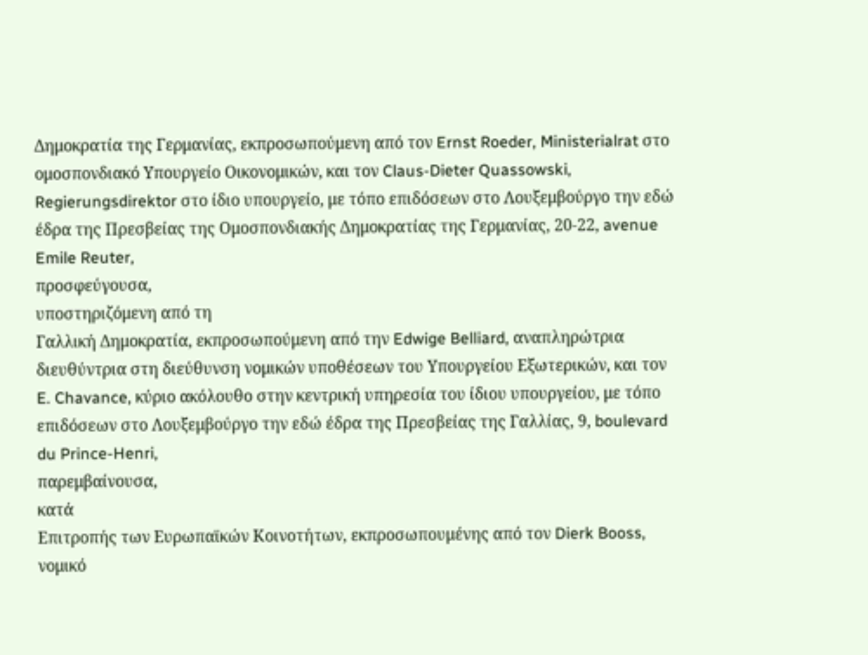Δημοκρατία της Γερμανίας, εκπροσωπούμενη από τον Ernst Roeder, Ministerialrat στο ομοσπονδιακό Υπουργείο Οικονομικών, και τον Claus-Dieter Quassowski, Regierungsdirektor στο ίδιο υπουργείο, με τόπο επιδόσεων στο Λουξεμβούργο την εδώ έδρα της Πρεσβείας της Ομοσπονδιακής Δημοκρατίας της Γερμανίας, 20-22, avenue Emile Reuter,
προσφεύγουσα,
υποστηριζόμενη από τη
Γαλλική Δημοκρατία, εκπροσωπούμενη από την Edwige Belliard, αναπληρώτρια διευθύντρια στη διεύθυνση νομικών υποθέσεων του Υπουργείου Εξωτερικών, και τον E. Chavance, κύριο ακόλουθο στην κεντρική υπηρεσία του ίδιου υπουργείου, με τόπο επιδόσεων στο Λουξεμβούργο την εδώ έδρα της Πρεσβείας της Γαλλίας, 9, boulevard du Prince-Henri,
παρεμβαίνουσα,
κατά
Επιτροπής των Ευρωπαϊκών Κοινοτήτων, εκπροσωπουμένης από τον Dierk Booss, νομικό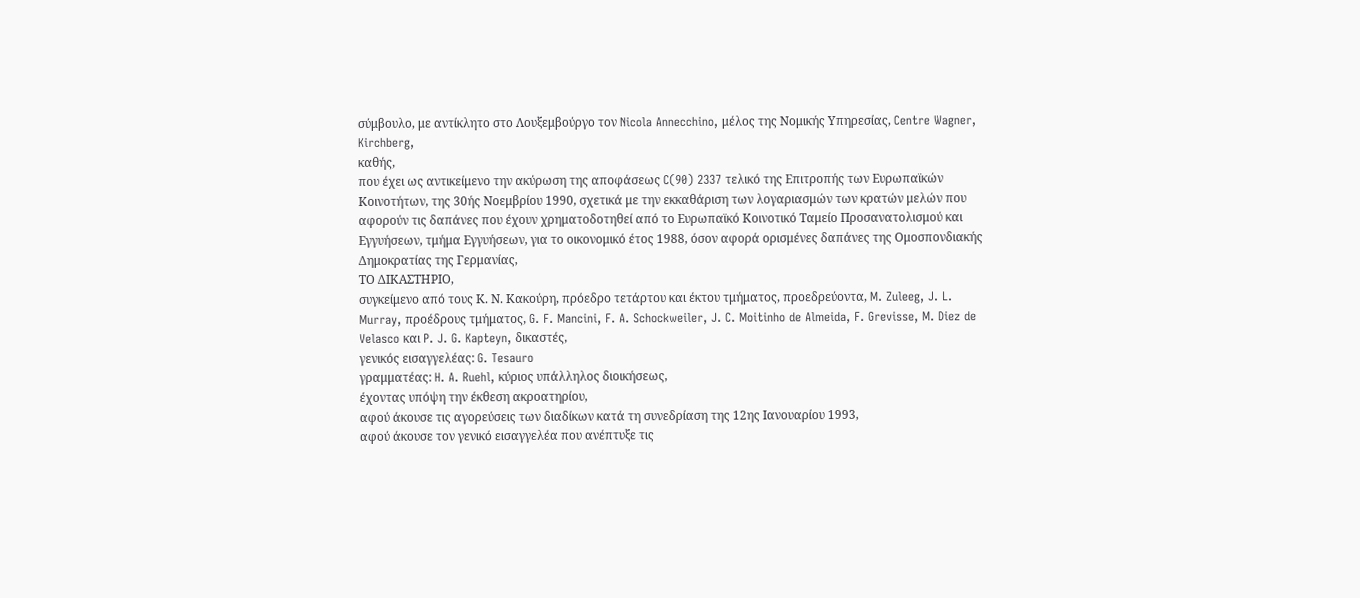σύμβουλο, με αντίκλητο στο Λουξεμβούργο τον Nicola Annecchino, μέλος της Νομικής Υπηρεσίας, Centre Wagner, Kirchberg,
καθής,
που έχει ως αντικείμενο την ακύρωση της αποφάσεως C(90) 2337 τελικό της Επιτροπής των Ευρωπαϊκών Κοινοτήτων, της 30ής Νοεμβρίου 1990, σχετικά με την εκκαθάριση των λογαριασμών των κρατών μελών που αφορούν τις δαπάνες που έχουν χρηματοδοτηθεί από το Ευρωπαϊκό Κοινοτικό Ταμείο Προσανατολισμού και Εγγυήσεων, τμήμα Εγγυήσεων, για το οικονομικό έτος 1988, όσον αφορά ορισμένες δαπάνες της Ομοσπονδιακής Δημοκρατίας της Γερμανίας,
ΤΟ ΔΙΚΑΣΤΗΡΙΟ,
συγκείμενο από τους Κ. Ν. Κακούρη, πρόεδρο τετάρτου και έκτου τμήματος, προεδρεύοντα, M. Zuleeg, J. L. Murray, προέδρους τμήματος, G. F. Mancini, F. A. Schockweiler, J. C. Moitinho de Almeida, F. Grevisse, M. Diez de Velasco και P. J. G. Kapteyn, δικαστές,
γενικός εισαγγελέας: G. Tesauro
γραμματέας: H. A. Ruehl, κύριος υπάλληλος διοικήσεως,
έχοντας υπόψη την έκθεση ακροατηρίου,
αφού άκουσε τις αγορεύσεις των διαδίκων κατά τη συνεδρίαση της 12ης Ιανουαρίου 1993,
αφού άκουσε τον γενικό εισαγγελέα που ανέπτυξε τις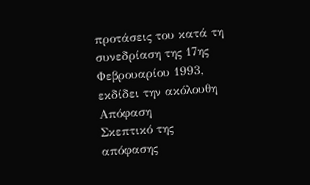προτάσεις του κατά τη συνεδρίαση της 17ης Φεβρουαρίου 1993,
εκδίδει την ακόλουθη
Απόφαση
Σκεπτικό της απόφασης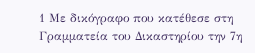1 Με δικόγραφο που κατέθεσε στη Γραμματεία του Δικαστηρίου την 7η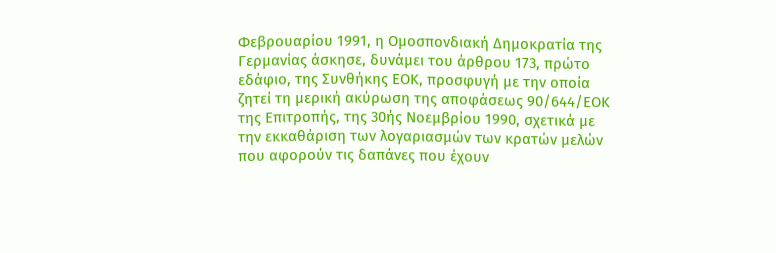Φεβρουαρίου 1991, η Ομοσπονδιακή Δημοκρατία της Γερμανίας άσκησε, δυνάμει του άρθρου 173, πρώτο εδάφιο, της Συνθήκης ΕΟΚ, προσφυγή με την οποία ζητεί τη μερική ακύρωση της αποφάσεως 90/644/ΕΟΚ της Επιτροπής, της 30ής Νοεμβρίου 1990, σχετικά με την εκκαθάριση των λογαριασμών των κρατών μελών που αφορούν τις δαπάνες που έχουν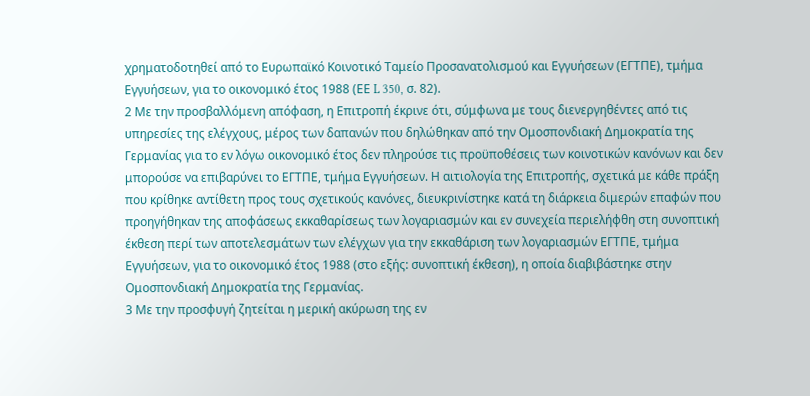χρηματοδοτηθεί από το Ευρωπαϊκό Κοινοτικό Ταμείο Προσανατολισμού και Εγγυήσεων (ΕΓΤΠΕ), τμήμα Εγγυήσεων, για το οικονομικό έτος 1988 (ΕΕ L 350, σ. 82).
2 Με την προσβαλλόμενη απόφαση, η Επιτροπή έκρινε ότι, σύμφωνα με τους διενεργηθέντες από τις υπηρεσίες της ελέγχους, μέρος των δαπανών που δηλώθηκαν από την Ομοσπονδιακή Δημοκρατία της Γερμανίας για το εν λόγω οικονομικό έτος δεν πληρούσε τις προϋποθέσεις των κοινοτικών κανόνων και δεν μπορούσε να επιβαρύνει το ΕΓΤΠΕ, τμήμα Εγγυήσεων. Η αιτιολογία της Επιτροπής, σχετικά με κάθε πράξη που κρίθηκε αντίθετη προς τους σχετικούς κανόνες, διευκρινίστηκε κατά τη διάρκεια διμερών επαφών που προηγήθηκαν της αποφάσεως εκκαθαρίσεως των λογαριασμών και εν συνεχεία περιελήφθη στη συνοπτική έκθεση περί των αποτελεσμάτων των ελέγχων για την εκκαθάριση των λογαριασμών ΕΓΤΠΕ, τμήμα Εγγυήσεων, για το οικονομικό έτος 1988 (στο εξής: συνοπτική έκθεση), η οποία διαβιβάστηκε στην Ομοσπονδιακή Δημοκρατία της Γερμανίας.
3 Με την προσφυγή ζητείται η μερική ακύρωση της εν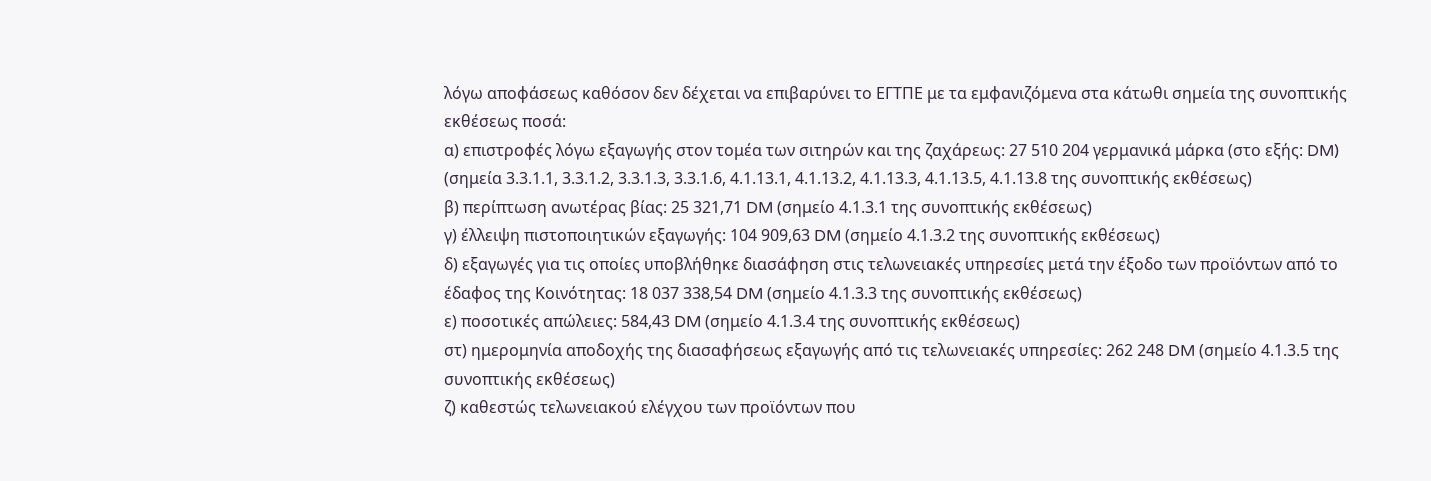λόγω αποφάσεως καθόσον δεν δέχεται να επιβαρύνει το ΕΓΤΠΕ με τα εμφανιζόμενα στα κάτωθι σημεία της συνοπτικής εκθέσεως ποσά:
α) επιστροφές λόγω εξαγωγής στον τομέα των σιτηρών και της ζαχάρεως: 27 510 204 γερμανικά μάρκα (στο εξής: DM) (σημεία 3.3.1.1, 3.3.1.2, 3.3.1.3, 3.3.1.6, 4.1.13.1, 4.1.13.2, 4.1.13.3, 4.1.13.5, 4.1.13.8 της συνοπτικής εκθέσεως)
β) περίπτωση ανωτέρας βίας: 25 321,71 DM (σημείο 4.1.3.1 της συνοπτικής εκθέσεως)
γ) έλλειψη πιστοποιητικών εξαγωγής: 104 909,63 DM (σημείο 4.1.3.2 της συνοπτικής εκθέσεως)
δ) εξαγωγές για τις οποίες υποβλήθηκε διασάφηση στις τελωνειακές υπηρεσίες μετά την έξοδο των προϊόντων από το έδαφος της Κοινότητας: 18 037 338,54 DM (σημείο 4.1.3.3 της συνοπτικής εκθέσεως)
ε) ποσοτικές απώλειες: 584,43 DM (σημείο 4.1.3.4 της συνοπτικής εκθέσεως)
στ) ημερομηνία αποδοχής της διασαφήσεως εξαγωγής από τις τελωνειακές υπηρεσίες: 262 248 DM (σημείο 4.1.3.5 της συνοπτικής εκθέσεως)
ζ) καθεστώς τελωνειακού ελέγχου των προϊόντων που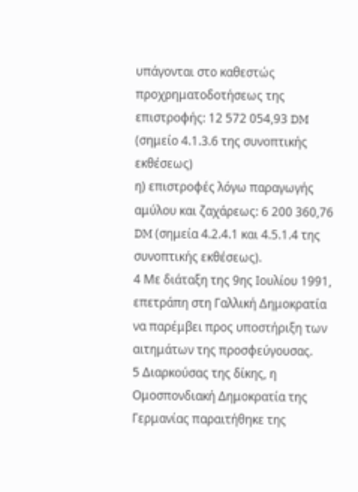υπάγονται στο καθεστώς προχρηματοδοτήσεως της επιστροφής: 12 572 054,93 DM (σημείο 4.1.3.6 της συνοπτικής εκθέσεως)
η) επιστροφές λόγω παραγωγής αμύλου και ζαχάρεως: 6 200 360,76 DM (σημεία 4.2.4.1 και 4.5.1.4 της συνοπτικής εκθέσεως).
4 Με διάταξη της 9ης Ιουλίου 1991, επετράπη στη Γαλλική Δημοκρατία να παρέμβει προς υποστήριξη των αιτημάτων της προσφεύγουσας.
5 Διαρκούσας της δίκης, η Ομοσπονδιακή Δημοκρατία της Γερμανίας παραιτήθηκε της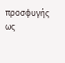προσφυγής ως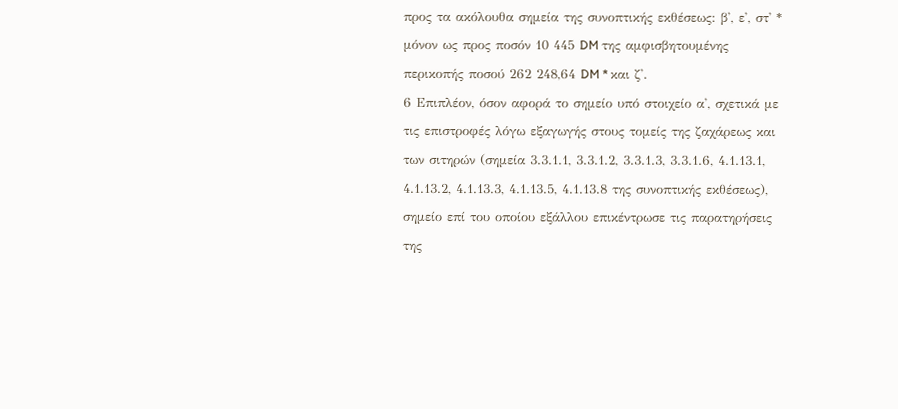προς τα ακόλουθα σημεία της συνοπτικής εκθέσεως: β', ε', στ' * μόνον ως προς ποσόν 10 445 DM της αμφισβητουμένης περικοπής ποσού 262 248,64 DM * και ζ'.
6 Επιπλέον, όσον αφορά το σημείο υπό στοιχείο α', σχετικά με τις επιστροφές λόγω εξαγωγής στους τομείς της ζαχάρεως και των σιτηρών (σημεία 3.3.1.1, 3.3.1.2, 3.3.1.3, 3.3.1.6, 4.1.13.1, 4.1.13.2, 4.1.13.3, 4.1.13.5, 4.1.13.8 της συνοπτικής εκθέσεως), σημείο επί του οποίου εξάλλου επικέντρωσε τις παρατηρήσεις της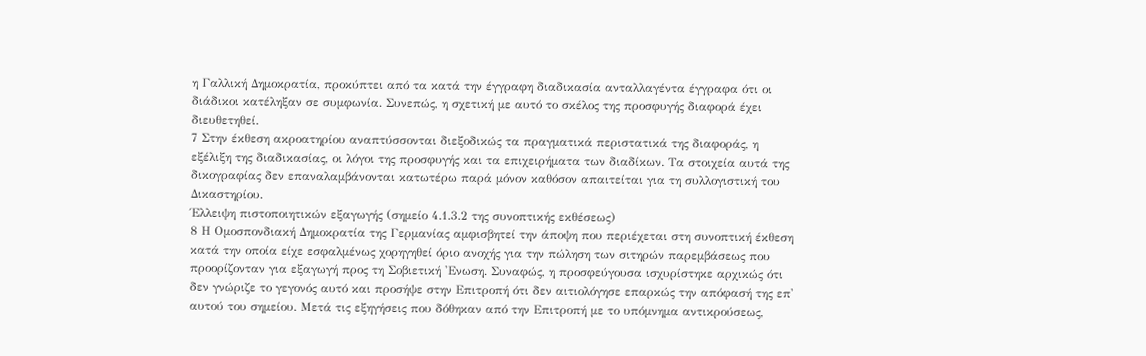η Γαλλική Δημοκρατία, προκύπτει από τα κατά την έγγραφη διαδικασία ανταλλαγέντα έγγραφα ότι οι διάδικοι κατέληξαν σε συμφωνία. Συνεπώς, η σχετική με αυτό το σκέλος της προσφυγής διαφορά έχει διευθετηθεί.
7 Στην έκθεση ακροατηρίου αναπτύσσονται διεξοδικώς τα πραγματικά περιστατικά της διαφοράς, η εξέλιξη της διαδικασίας, οι λόγοι της προσφυγής και τα επιχειρήματα των διαδίκων. Τα στοιχεία αυτά της δικογραφίας δεν επαναλαμβάνονται κατωτέρω παρά μόνον καθόσον απαιτείται για τη συλλογιστική του Δικαστηρίου.
Έλλειψη πιστοποιητικών εξαγωγής (σημείο 4.1.3.2 της συνοπτικής εκθέσεως)
8 Η Ομοσπονδιακή Δημοκρατία της Γερμανίας αμφισβητεί την άποψη που περιέχεται στη συνοπτική έκθεση κατά την οποία είχε εσφαλμένως χορηγηθεί όριο ανοχής για την πώληση των σιτηρών παρεμβάσεως που προορίζονταν για εξαγωγή προς τη Σοβιετική 'Ενωση. Συναφώς, η προσφεύγουσα ισχυρίστηκε αρχικώς ότι δεν γνώριζε το γεγονός αυτό και προσήψε στην Επιτροπή ότι δεν αιτιολόγησε επαρκώς την απόφασή της επ' αυτού του σημείου. Μετά τις εξηγήσεις που δόθηκαν από την Επιτροπή με το υπόμνημα αντικρούσεως,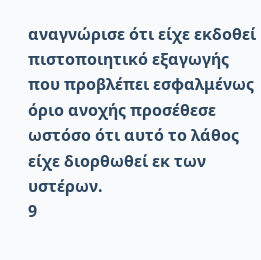αναγνώρισε ότι είχε εκδοθεί πιστοποιητικό εξαγωγής που προβλέπει εσφαλμένως όριο ανοχής προσέθεσε ωστόσο ότι αυτό το λάθος είχε διορθωθεί εκ των υστέρων.
9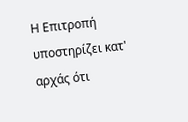Η Επιτροπή υποστηρίζει κατ' αρχάς ότι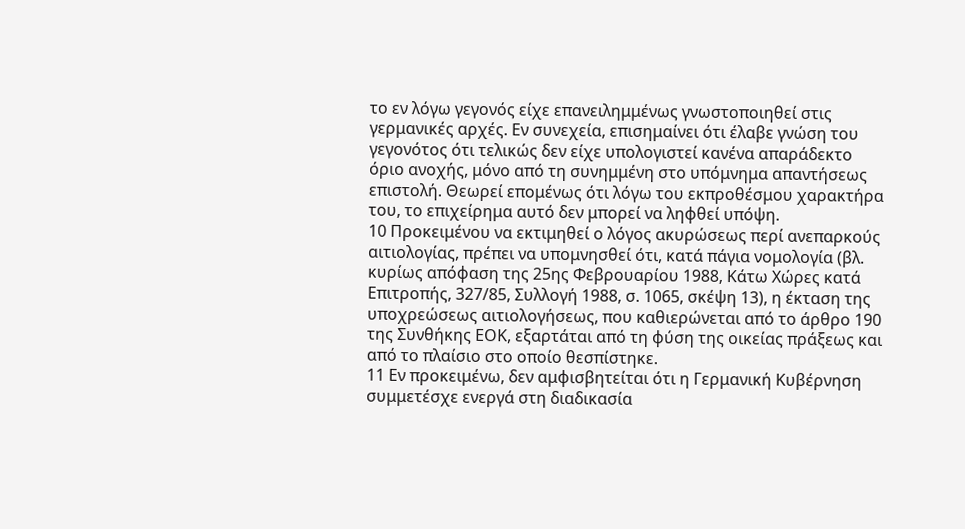το εν λόγω γεγονός είχε επανειλημμένως γνωστοποιηθεί στις γερμανικές αρχές. Εν συνεχεία, επισημαίνει ότι έλαβε γνώση του γεγονότος ότι τελικώς δεν είχε υπολογιστεί κανένα απαράδεκτο όριο ανοχής, μόνο από τη συνημμένη στο υπόμνημα απαντήσεως επιστολή. Θεωρεί επομένως ότι λόγω του εκπροθέσμου χαρακτήρα του, το επιχείρημα αυτό δεν μπορεί να ληφθεί υπόψη.
10 Προκειμένου να εκτιμηθεί ο λόγος ακυρώσεως περί ανεπαρκούς αιτιολογίας, πρέπει να υπομνησθεί ότι, κατά πάγια νομολογία (βλ. κυρίως απόφαση της 25ης Φεβρουαρίου 1988, Κάτω Χώρες κατά Επιτροπής, 327/85, Συλλογή 1988, σ. 1065, σκέψη 13), η έκταση της υποχρεώσεως αιτιολογήσεως, που καθιερώνεται από το άρθρο 190 της Συνθήκης ΕΟΚ, εξαρτάται από τη φύση της οικείας πράξεως και από το πλαίσιο στο οποίο θεσπίστηκε.
11 Εν προκειμένω, δεν αμφισβητείται ότι η Γερμανική Κυβέρνηση συμμετέσχε ενεργά στη διαδικασία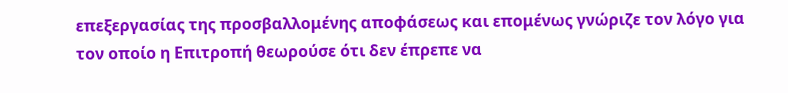επεξεργασίας της προσβαλλομένης αποφάσεως και επομένως γνώριζε τον λόγο για τον οποίο η Επιτροπή θεωρούσε ότι δεν έπρεπε να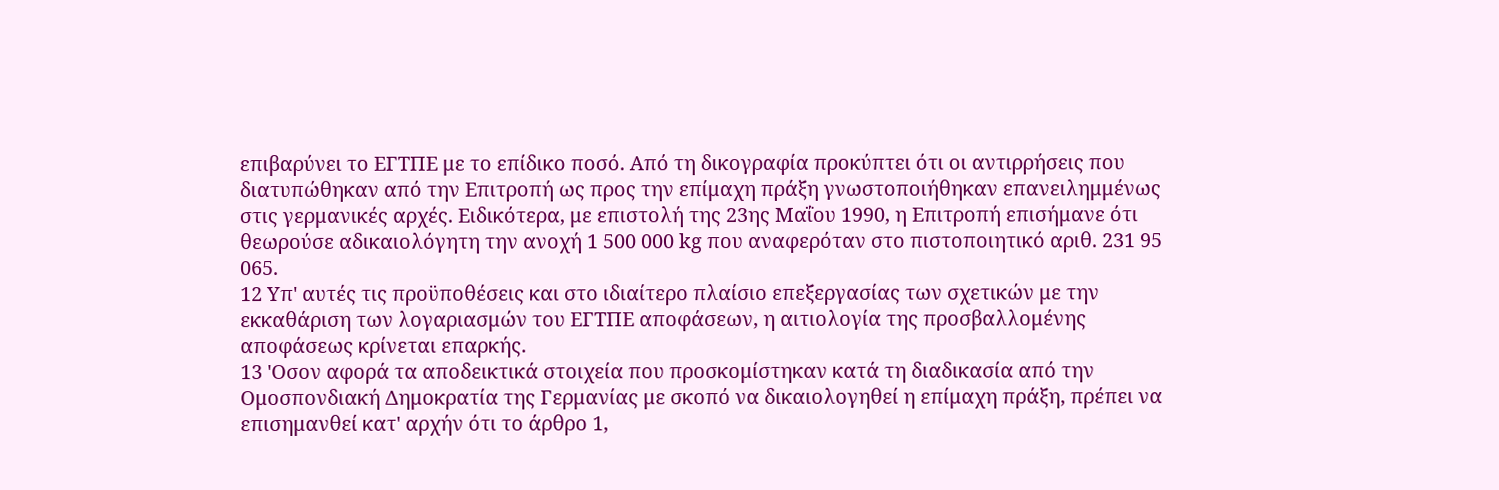επιβαρύνει το ΕΓΤΠΕ με το επίδικο ποσό. Από τη δικογραφία προκύπτει ότι οι αντιρρήσεις που διατυπώθηκαν από την Επιτροπή ως προς την επίμαχη πράξη γνωστοποιήθηκαν επανειλημμένως στις γερμανικές αρχές. Ειδικότερα, με επιστολή της 23ης Μαΐου 1990, η Επιτροπή επισήμανε ότι θεωρούσε αδικαιολόγητη την ανοχή 1 500 000 kg που αναφερόταν στο πιστοποιητικό αριθ. 231 95 065.
12 Υπ' αυτές τις προϋποθέσεις και στο ιδιαίτερο πλαίσιο επεξεργασίας των σχετικών με την εκκαθάριση των λογαριασμών του ΕΓΤΠΕ αποφάσεων, η αιτιολογία της προσβαλλομένης αποφάσεως κρίνεται επαρκής.
13 'Οσον αφορά τα αποδεικτικά στοιχεία που προσκομίστηκαν κατά τη διαδικασία από την Ομοσπονδιακή Δημοκρατία της Γερμανίας με σκοπό να δικαιολογηθεί η επίμαχη πράξη, πρέπει να επισημανθεί κατ' αρχήν ότι το άρθρο 1,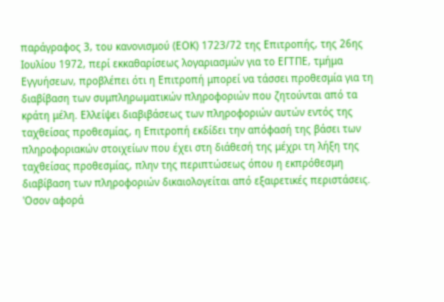παράγραφος 3, του κανονισμού (ΕΟΚ) 1723/72 της Επιτροπής, της 26ης Ιουλίου 1972, περί εκκαθαρίσεως λογαριασμών για το ΕΓΤΠΕ, τμήμα Εγγυήσεων, προβλέπει ότι η Επιτροπή μπορεί να τάσσει προθεσμία για τη διαβίβαση των συμπληρωματικών πληροφοριών που ζητούνται από τα κράτη μέλη. Ελλείψει διαβιβάσεως των πληροφοριών αυτών εντός της ταχθείσας προθεσμίας, η Επιτροπή εκδίδει την απόφασή της βάσει των πληροφοριακών στοιχείων που έχει στη διάθεσή της μέχρι τη λήξη της ταχθείσας προθεσμίας, πλην της περιπτώσεως όπου η εκπρόθεσμη διαβίβαση των πληροφοριών δικαιολογείται από εξαιρετικές περιστάσεις. 'Οσον αφορά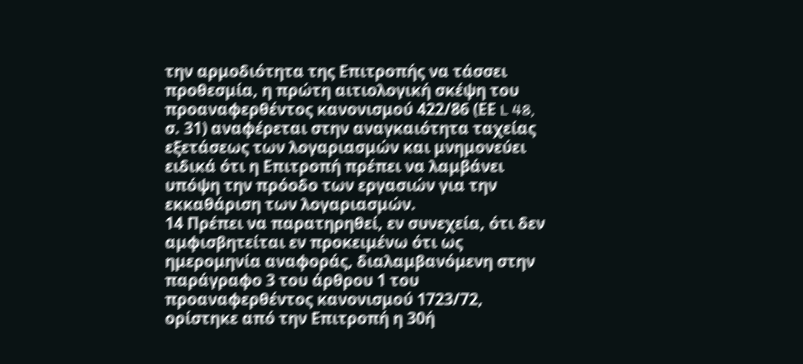την αρμοδιότητα της Επιτροπής να τάσσει προθεσμία, η πρώτη αιτιολογική σκέψη του προαναφερθέντος κανονισμού 422/86 (ΕΕ L 48, σ. 31) αναφέρεται στην αναγκαιότητα ταχείας εξετάσεως των λογαριασμών και μνημονεύει ειδικά ότι η Επιτροπή πρέπει να λαμβάνει υπόψη την πρόοδο των εργασιών για την εκκαθάριση των λογαριασμών.
14 Πρέπει να παρατηρηθεί, εν συνεχεία, ότι δεν αμφισβητείται εν προκειμένω ότι ως ημερομηνία αναφοράς, διαλαμβανόμενη στην παράγραφο 3 του άρθρου 1 του προαναφερθέντος κανονισμού 1723/72, ορίστηκε από την Επιτροπή η 30ή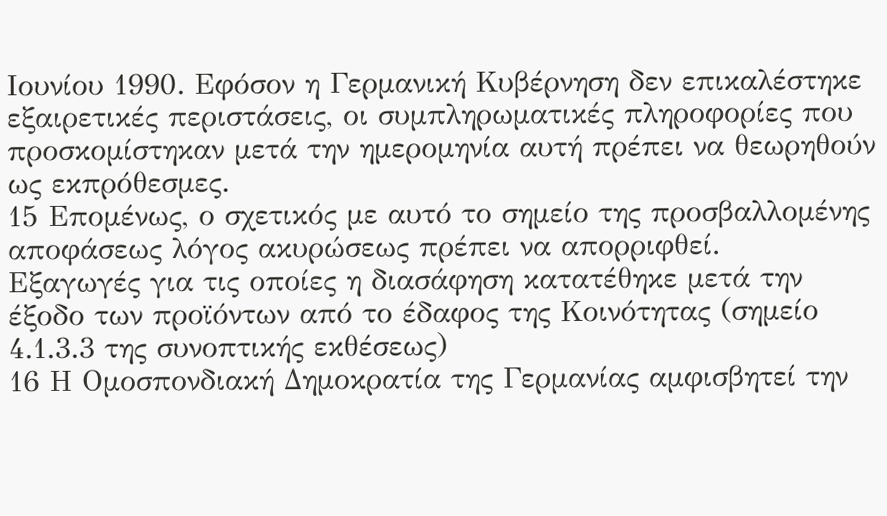Ιουνίου 1990. Εφόσον η Γερμανική Κυβέρνηση δεν επικαλέστηκε εξαιρετικές περιστάσεις, οι συμπληρωματικές πληροφορίες που προσκομίστηκαν μετά την ημερομηνία αυτή πρέπει να θεωρηθούν ως εκπρόθεσμες.
15 Επομένως, ο σχετικός με αυτό το σημείο της προσβαλλομένης αποφάσεως λόγος ακυρώσεως πρέπει να απορριφθεί.
Εξαγωγές για τις οποίες η διασάφηση κατατέθηκε μετά την έξοδο των προϊόντων από το έδαφος της Κοινότητας (σημείο 4.1.3.3 της συνοπτικής εκθέσεως)
16 Η Ομοσπονδιακή Δημοκρατία της Γερμανίας αμφισβητεί την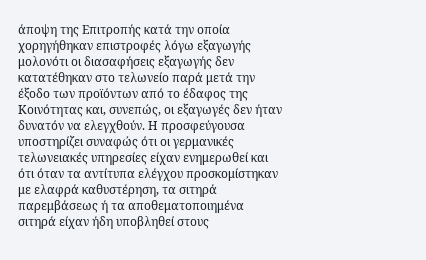άποψη της Επιτροπής κατά την οποία χορηγήθηκαν επιστροφές λόγω εξαγωγής μολονότι οι διασαφήσεις εξαγωγής δεν κατατέθηκαν στο τελωνείο παρά μετά την έξοδο των προϊόντων από το έδαφος της Κοινότητας και, συνεπώς, οι εξαγωγές δεν ήταν δυνατόν να ελεγχθούν. Η προσφεύγουσα υποστηρίζει συναφώς ότι οι γερμανικές τελωνειακές υπηρεσίες είχαν ενημερωθεί και ότι όταν τα αντίτυπα ελέγχου προσκομίστηκαν με ελαφρά καθυστέρηση, τα σιτηρά παρεμβάσεως ή τα αποθεματοποιημένα σιτηρά είχαν ήδη υποβληθεί στους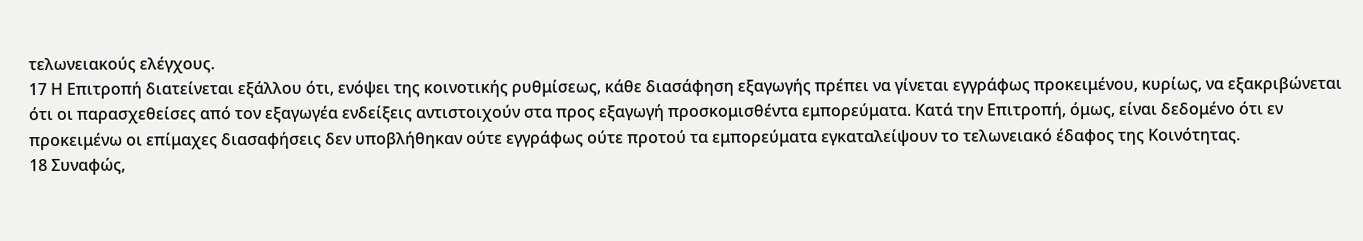τελωνειακούς ελέγχους.
17 Η Επιτροπή διατείνεται εξάλλου ότι, ενόψει της κοινοτικής ρυθμίσεως, κάθε διασάφηση εξαγωγής πρέπει να γίνεται εγγράφως προκειμένου, κυρίως, να εξακριβώνεται ότι οι παρασχεθείσες από τον εξαγωγέα ενδείξεις αντιστοιχούν στα προς εξαγωγή προσκομισθέντα εμπορεύματα. Κατά την Επιτροπή, όμως, είναι δεδομένο ότι εν προκειμένω οι επίμαχες διασαφήσεις δεν υποβλήθηκαν ούτε εγγράφως ούτε προτού τα εμπορεύματα εγκαταλείψουν το τελωνειακό έδαφος της Κοινότητας.
18 Συναφώς,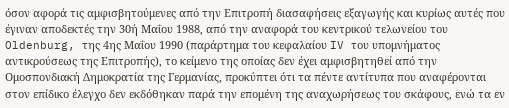όσον αφορά τις αμφισβητούμενες από την Επιτροπή διασαφήσεις εξαγωγής και κυρίως αυτές που έγιναν αποδεκτές την 30ή Μαΐου 1988, από την αναφορά του κεντρικού τελωνείου του Oldenburg, της 4ης Μαΐου 1990 (παράρτημα του κεφαλαίου IV του υπομνήματος αντικρούσεως της Επιτροπής), το κείμενο της οποίας δεν έχει αμφισβητηθεί από την Ομοσπονδιακή Δημοκρατία της Γερμανίας, προκύπτει ότι τα πέντε αντίτυπα που αναφέρονται στον επίδικο έλεγχο δεν εκδόθηκαν παρά την επομένη της αναχωρήσεως του σκάφους, ενώ τα εν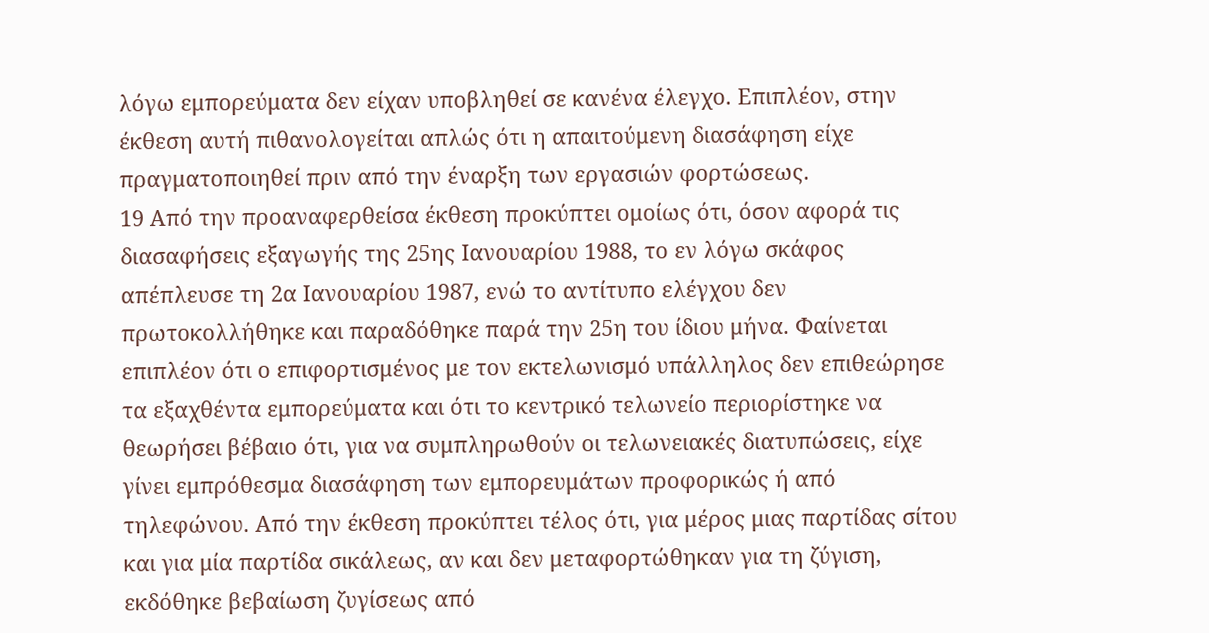λόγω εμπορεύματα δεν είχαν υποβληθεί σε κανένα έλεγχο. Επιπλέον, στην έκθεση αυτή πιθανολογείται απλώς ότι η απαιτούμενη διασάφηση είχε πραγματοποιηθεί πριν από την έναρξη των εργασιών φορτώσεως.
19 Από την προαναφερθείσα έκθεση προκύπτει ομοίως ότι, όσον αφορά τις διασαφήσεις εξαγωγής της 25ης Ιανουαρίου 1988, το εν λόγω σκάφος απέπλευσε τη 2α Ιανουαρίου 1987, ενώ το αντίτυπο ελέγχου δεν πρωτοκολλήθηκε και παραδόθηκε παρά την 25η του ίδιου μήνα. Φαίνεται επιπλέον ότι ο επιφορτισμένος με τον εκτελωνισμό υπάλληλος δεν επιθεώρησε τα εξαχθέντα εμπορεύματα και ότι το κεντρικό τελωνείο περιορίστηκε να θεωρήσει βέβαιο ότι, για να συμπληρωθούν οι τελωνειακές διατυπώσεις, είχε γίνει εμπρόθεσμα διασάφηση των εμπορευμάτων προφορικώς ή από τηλεφώνου. Από την έκθεση προκύπτει τέλος ότι, για μέρος μιας παρτίδας σίτου και για μία παρτίδα σικάλεως, αν και δεν μεταφορτώθηκαν για τη ζύγιση, εκδόθηκε βεβαίωση ζυγίσεως από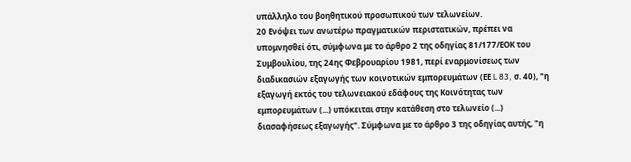υπάλληλο του βοηθητικού προσωπικού των τελωνείων.
20 Ενόψει των ανωτέρω πραγματικών περιστατικών, πρέπει να υπομνησθεί ότι, σύμφωνα με το άρθρο 2 της οδηγίας 81/177/ΕΟΚ του Συμβουλίου, της 24ης Φεβρουαρίου 1981, περί εναρμονίσεως των διαδικασιών εξαγωγής των κοινοτικών εμπορευμάτων (ΕΕ L 83, σ. 40), "η εξαγωγή εκτός του τελωνειακού εδάφους της Κοινότητας των εμπορευμάτων (...) υπόκειται στην κατάθεση στο τελωνείο (...) διασαφήσεως εξαγωγής". Σύμφωνα με το άρθρο 3 της οδηγίας αυτής, "η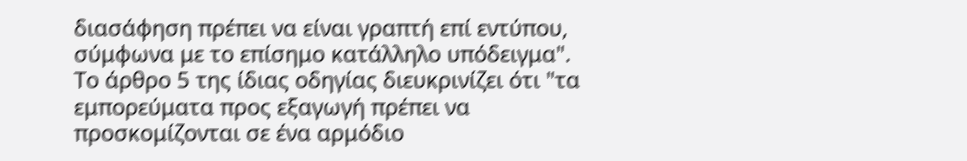διασάφηση πρέπει να είναι γραπτή επί εντύπου, σύμφωνα με το επίσημο κατάλληλο υπόδειγμα". Το άρθρο 5 της ίδιας οδηγίας διευκρινίζει ότι "τα εμπορεύματα προς εξαγωγή πρέπει να προσκομίζονται σε ένα αρμόδιο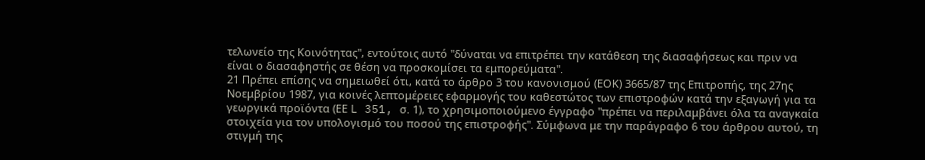τελωνείο της Κοινότητας", εντούτοις αυτό "δύναται να επιτρέπει την κατάθεση της διασαφήσεως και πριν να είναι ο διασαφηστής σε θέση να προσκομίσει τα εμπορεύματα".
21 Πρέπει επίσης να σημειωθεί ότι, κατά το άρθρο 3 του κανονισμού (ΕΟΚ) 3665/87 της Επιτροπής, της 27ης Νοεμβρίου 1987, για κοινές λεπτομέρειες εφαρμογής του καθεστώτος των επιστροφών κατά την εξαγωγή για τα γεωργικά προϊόντα (ΕΕ L 351, σ. 1), το χρησιμοποιούμενο έγγραφο "πρέπει να περιλαμβάνει όλα τα αναγκαία στοιχεία για τον υπολογισμό του ποσού της επιστροφής". Σύμφωνα με την παράγραφο 6 του άρθρου αυτού, τη στιγμή της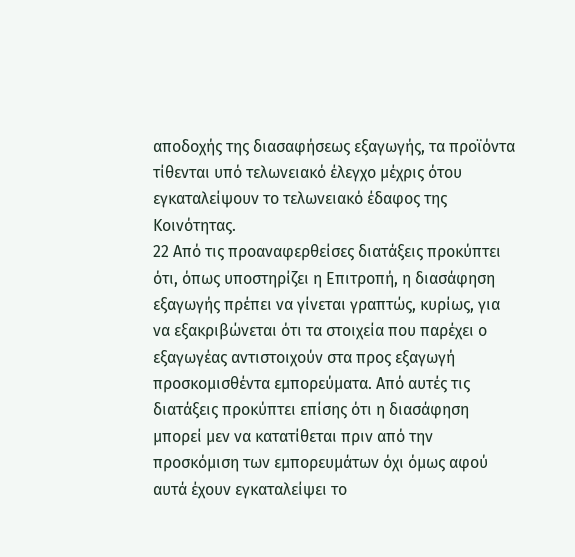αποδοχής της διασαφήσεως εξαγωγής, τα προϊόντα τίθενται υπό τελωνειακό έλεγχο μέχρις ότου εγκαταλείψουν το τελωνειακό έδαφος της Κοινότητας.
22 Από τις προαναφερθείσες διατάξεις προκύπτει ότι, όπως υποστηρίζει η Επιτροπή, η διασάφηση εξαγωγής πρέπει να γίνεται γραπτώς, κυρίως, για να εξακριβώνεται ότι τα στοιχεία που παρέχει ο εξαγωγέας αντιστοιχούν στα προς εξαγωγή προσκομισθέντα εμπορεύματα. Από αυτές τις διατάξεις προκύπτει επίσης ότι η διασάφηση μπορεί μεν να κατατίθεται πριν από την προσκόμιση των εμπορευμάτων όχι όμως αφού αυτά έχουν εγκαταλείψει το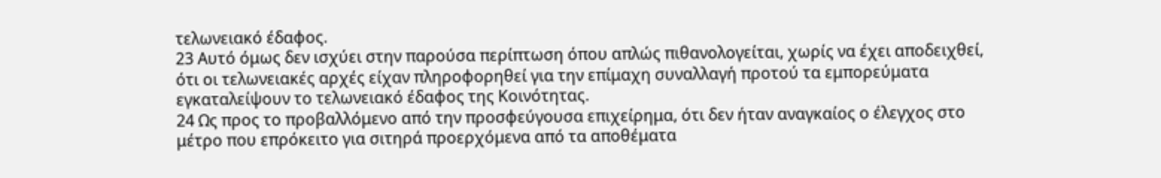τελωνειακό έδαφος.
23 Αυτό όμως δεν ισχύει στην παρούσα περίπτωση όπου απλώς πιθανολογείται, χωρίς να έχει αποδειχθεί, ότι οι τελωνειακές αρχές είχαν πληροφορηθεί για την επίμαχη συναλλαγή προτού τα εμπορεύματα εγκαταλείψουν το τελωνειακό έδαφος της Κοινότητας.
24 Ως προς το προβαλλόμενο από την προσφεύγουσα επιχείρημα, ότι δεν ήταν αναγκαίος ο έλεγχος στο μέτρο που επρόκειτο για σιτηρά προερχόμενα από τα αποθέματα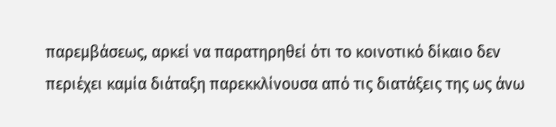παρεμβάσεως, αρκεί να παρατηρηθεί ότι το κοινοτικό δίκαιο δεν περιέχει καμία διάταξη παρεκκλίνουσα από τις διατάξεις της ως άνω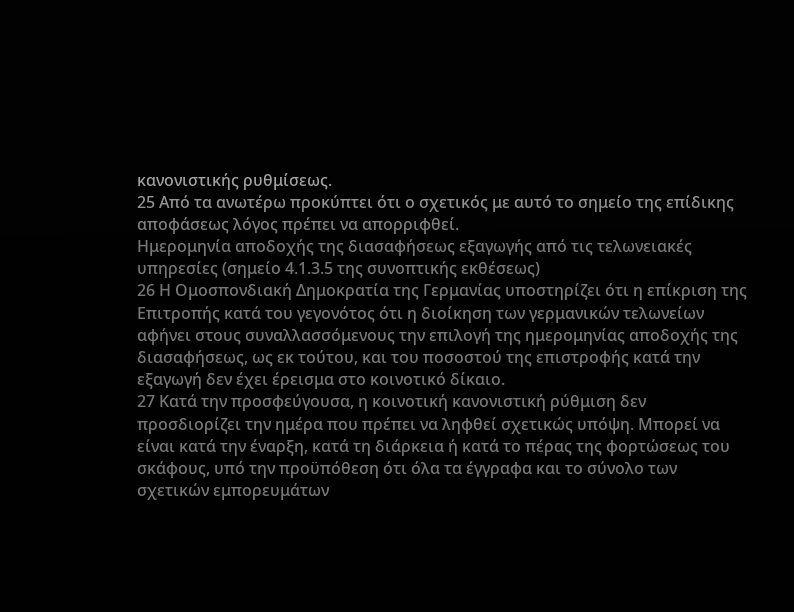κανονιστικής ρυθμίσεως.
25 Από τα ανωτέρω προκύπτει ότι ο σχετικός με αυτό το σημείο της επίδικης αποφάσεως λόγος πρέπει να απορριφθεί.
Ημερομηνία αποδοχής της διασαφήσεως εξαγωγής από τις τελωνειακές υπηρεσίες (σημείο 4.1.3.5 της συνοπτικής εκθέσεως)
26 Η Ομοσπονδιακή Δημοκρατία της Γερμανίας υποστηρίζει ότι η επίκριση της Επιτροπής κατά του γεγονότος ότι η διοίκηση των γερμανικών τελωνείων αφήνει στους συναλλασσόμενους την επιλογή της ημερομηνίας αποδοχής της διασαφήσεως, ως εκ τούτου, και του ποσοστού της επιστροφής κατά την εξαγωγή δεν έχει έρεισμα στο κοινοτικό δίκαιο.
27 Κατά την προσφεύγουσα, η κοινοτική κανονιστική ρύθμιση δεν προσδιορίζει την ημέρα που πρέπει να ληφθεί σχετικώς υπόψη. Μπορεί να είναι κατά την έναρξη, κατά τη διάρκεια ή κατά το πέρας της φορτώσεως του σκάφους, υπό την προϋπόθεση ότι όλα τα έγγραφα και το σύνολο των σχετικών εμπορευμάτων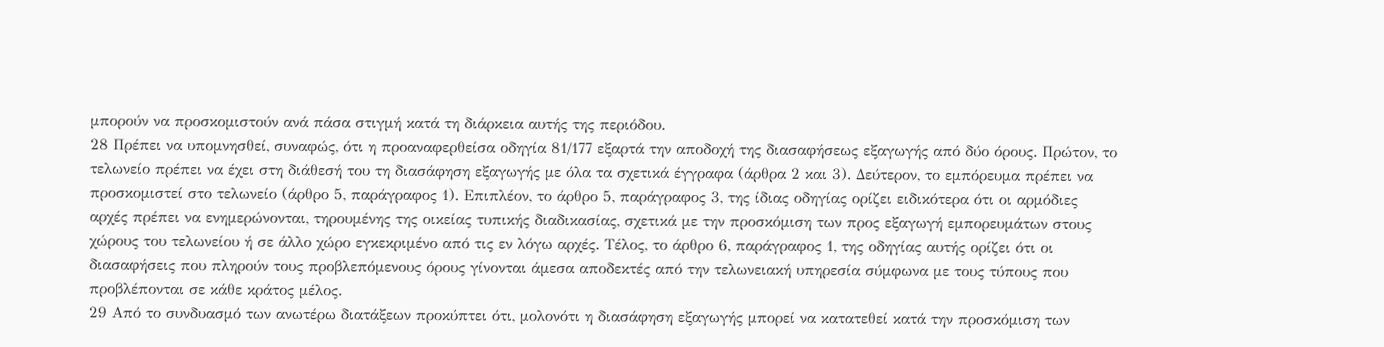μπορούν να προσκομιστούν ανά πάσα στιγμή κατά τη διάρκεια αυτής της περιόδου.
28 Πρέπει να υπομνησθεί, συναφώς, ότι η προαναφερθείσα οδηγία 81/177 εξαρτά την αποδοχή της διασαφήσεως εξαγωγής από δύο όρους. Πρώτον, το τελωνείο πρέπει να έχει στη διάθεσή του τη διασάφηση εξαγωγής με όλα τα σχετικά έγγραφα (άρθρα 2 και 3). Δεύτερον, το εμπόρευμα πρέπει να προσκομιστεί στο τελωνείο (άρθρο 5, παράγραφος 1). Επιπλέον, το άρθρο 5, παράγραφος 3, της ίδιας οδηγίας ορίζει ειδικότερα ότι οι αρμόδιες αρχές πρέπει να ενημερώνονται, τηρουμένης της οικείας τυπικής διαδικασίας, σχετικά με την προσκόμιση των προς εξαγωγή εμπορευμάτων στους χώρους του τελωνείου ή σε άλλο χώρο εγκεκριμένο από τις εν λόγω αρχές. Τέλος, το άρθρο 6, παράγραφος 1, της οδηγίας αυτής ορίζει ότι οι διασαφήσεις που πληρούν τους προβλεπόμενους όρους γίνονται άμεσα αποδεκτές από την τελωνειακή υπηρεσία σύμφωνα με τους τύπους που προβλέπονται σε κάθε κράτος μέλος.
29 Από το συνδυασμό των ανωτέρω διατάξεων προκύπτει ότι, μολονότι η διασάφηση εξαγωγής μπορεί να κατατεθεί κατά την προσκόμιση των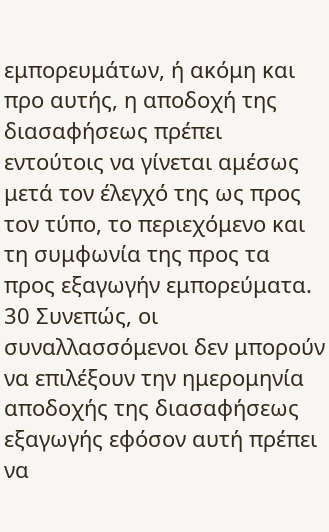εμπορευμάτων, ή ακόμη και προ αυτής, η αποδοχή της διασαφήσεως πρέπει εντούτοις να γίνεται αμέσως μετά τον έλεγχό της ως προς τον τύπο, το περιεχόμενο και τη συμφωνία της προς τα προς εξαγωγήν εμπορεύματα.
30 Συνεπώς, οι συναλλασσόμενοι δεν μπορούν να επιλέξουν την ημερομηνία αποδοχής της διασαφήσεως εξαγωγής εφόσον αυτή πρέπει να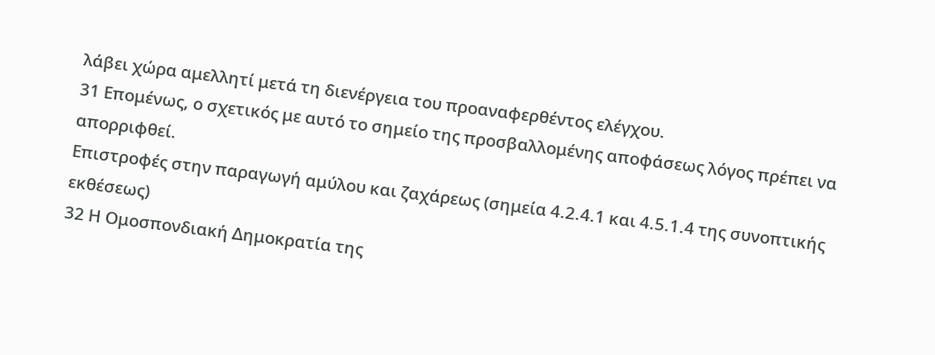λάβει χώρα αμελλητί μετά τη διενέργεια του προαναφερθέντος ελέγχου.
31 Επομένως, ο σχετικός με αυτό το σημείο της προσβαλλομένης αποφάσεως λόγος πρέπει να απορριφθεί.
Επιστροφές στην παραγωγή αμύλου και ζαχάρεως (σημεία 4.2.4.1 και 4.5.1.4 της συνοπτικής εκθέσεως)
32 Η Ομοσπονδιακή Δημοκρατία της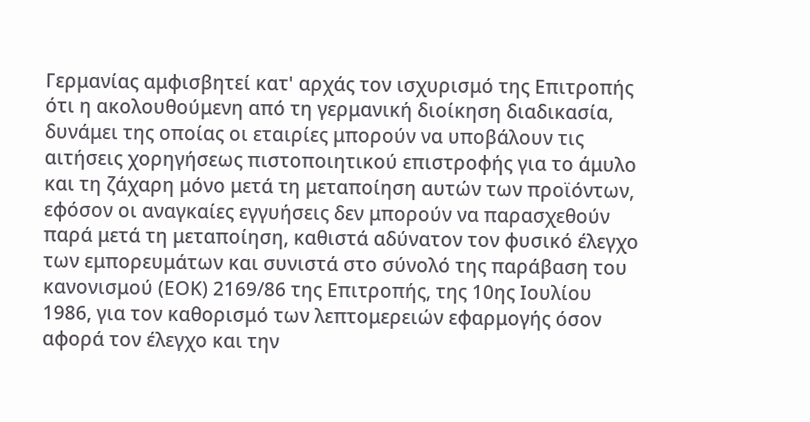Γερμανίας αμφισβητεί κατ' αρχάς τον ισχυρισμό της Επιτροπής ότι η ακολουθούμενη από τη γερμανική διοίκηση διαδικασία, δυνάμει της οποίας οι εταιρίες μπορούν να υποβάλουν τις αιτήσεις χορηγήσεως πιστοποιητικού επιστροφής για το άμυλο και τη ζάχαρη μόνο μετά τη μεταποίηση αυτών των προϊόντων, εφόσον οι αναγκαίες εγγυήσεις δεν μπορούν να παρασχεθούν παρά μετά τη μεταποίηση, καθιστά αδύνατον τον φυσικό έλεγχο των εμπορευμάτων και συνιστά στο σύνολό της παράβαση του κανονισμού (ΕΟΚ) 2169/86 της Επιτροπής, της 10ης Ιουλίου 1986, για τον καθορισμό των λεπτομερειών εφαρμογής όσον αφορά τον έλεγχο και την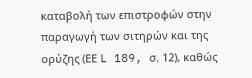καταβολή των επιστροφών στην παραγωγή των σιτηρών και της ορύζης (ΕΕ L 189, σ. 12), καθώς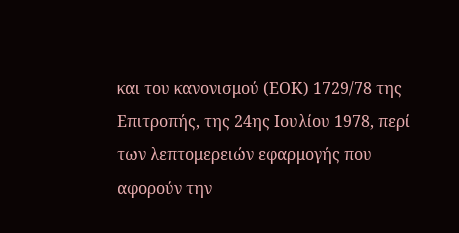και του κανονισμού (ΕΟΚ) 1729/78 της Επιτροπής, της 24ης Ιουλίου 1978, περί των λεπτομερειών εφαρμογής που αφορούν την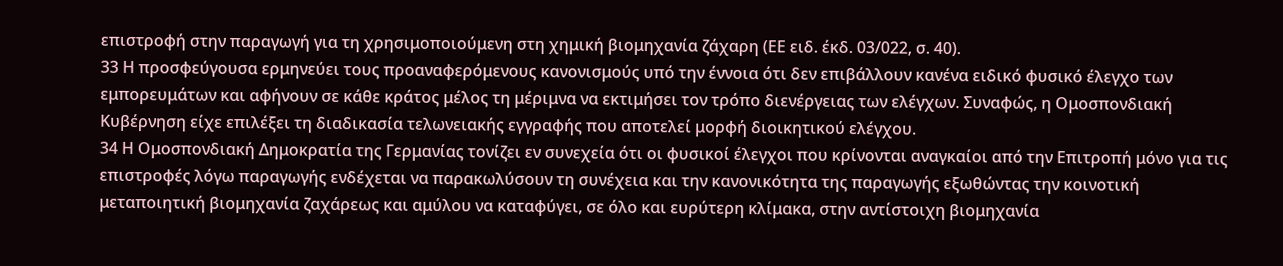επιστροφή στην παραγωγή για τη χρησιμοποιούμενη στη χημική βιομηχανία ζάχαρη (ΕΕ ειδ. έκδ. 03/022, σ. 40).
33 Η προσφεύγουσα ερμηνεύει τους προαναφερόμενους κανονισμούς υπό την έννοια ότι δεν επιβάλλουν κανένα ειδικό φυσικό έλεγχο των εμπορευμάτων και αφήνουν σε κάθε κράτος μέλος τη μέριμνα να εκτιμήσει τον τρόπο διενέργειας των ελέγχων. Συναφώς, η Ομοσπονδιακή Κυβέρνηση είχε επιλέξει τη διαδικασία τελωνειακής εγγραφής που αποτελεί μορφή διοικητικού ελέγχου.
34 Η Ομοσπονδιακή Δημοκρατία της Γερμανίας τονίζει εν συνεχεία ότι οι φυσικοί έλεγχοι που κρίνονται αναγκαίοι από την Επιτροπή μόνο για τις επιστροφές λόγω παραγωγής ενδέχεται να παρακωλύσουν τη συνέχεια και την κανονικότητα της παραγωγής εξωθώντας την κοινοτική μεταποιητική βιομηχανία ζαχάρεως και αμύλου να καταφύγει, σε όλο και ευρύτερη κλίμακα, στην αντίστοιχη βιομηχανία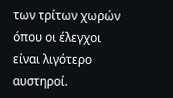των τρίτων χωρών όπου οι έλεγχοι είναι λιγότερο αυστηροί.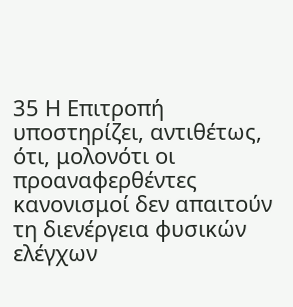35 Η Επιτροπή υποστηρίζει, αντιθέτως, ότι, μολονότι οι προαναφερθέντες κανονισμοί δεν απαιτούν τη διενέργεια φυσικών ελέγχων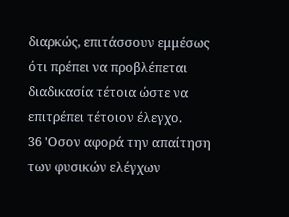διαρκώς, επιτάσσουν εμμέσως ότι πρέπει να προβλέπεται διαδικασία τέτοια ώστε να επιτρέπει τέτοιον έλεγχο.
36 'Οσον αφορά την απαίτηση των φυσικών ελέγχων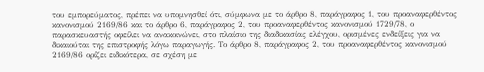του εμπορεύματος, πρέπει να υπομνησθεί ότι, σύμφωνα με το άρθρο 8, παράγραφος 1, του προαναφερθέντος κανονισμού 2169/86 και το άρθρο 6, παράγραφος 2, του προαναφερθέντος κανονισμού 1729/78, ο παρασκευαστής οφείλει να ανακοινώνει, στο πλαίσιο της διαδικασίας ελέγχου, ορισμένες ενδείξεις για να δικαιούται της επιστροφής λόγω παραγωγής. Το άρθρο 8, παράγραφος 2, του προαναφερθέντος κανονισμού 2169/86 ορίζει ειδικότερα, σε σχέση με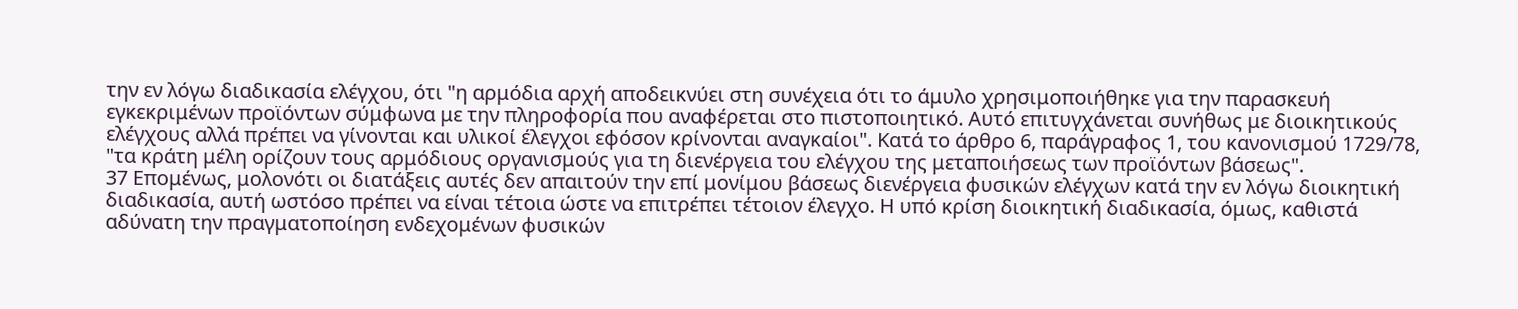την εν λόγω διαδικασία ελέγχου, ότι "η αρμόδια αρχή αποδεικνύει στη συνέχεια ότι το άμυλο χρησιμοποιήθηκε για την παρασκευή εγκεκριμένων προϊόντων σύμφωνα με την πληροφορία που αναφέρεται στο πιστοποιητικό. Αυτό επιτυγχάνεται συνήθως με διοικητικούς ελέγχους αλλά πρέπει να γίνονται και υλικοί έλεγχοι εφόσον κρίνονται αναγκαίοι". Κατά το άρθρο 6, παράγραφος 1, του κανονισμού 1729/78, "τα κράτη μέλη ορίζουν τους αρμόδιους οργανισμούς για τη διενέργεια του ελέγχου της μεταποιήσεως των προϊόντων βάσεως".
37 Επομένως, μολονότι οι διατάξεις αυτές δεν απαιτούν την επί μονίμου βάσεως διενέργεια φυσικών ελέγχων κατά την εν λόγω διοικητική διαδικασία, αυτή ωστόσο πρέπει να είναι τέτοια ώστε να επιτρέπει τέτοιον έλεγχο. Η υπό κρίση διοικητική διαδικασία, όμως, καθιστά αδύνατη την πραγματοποίηση ενδεχομένων φυσικών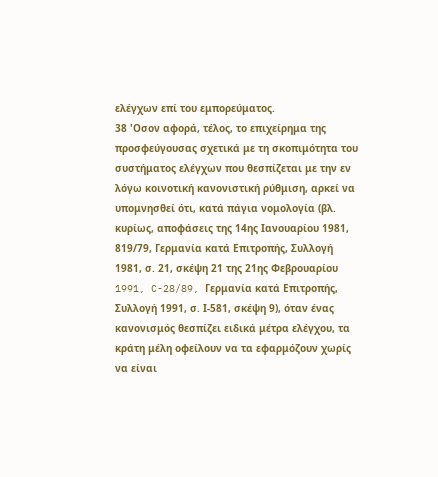ελέγχων επί του εμπορεύματος.
38 'Οσον αφορά, τέλος, το επιχείρημα της προσφεύγουσας σχετικά με τη σκοπιμότητα του συστήματος ελέγχων που θεσπίζεται με την εν λόγω κοινοτική κανονιστική ρύθμιση, αρκεί να υπομνησθεί ότι, κατά πάγια νομολογία (βλ. κυρίως, αποφάσεις της 14ης Ιανουαρίου 1981, 819/79, Γερμανία κατά Επιτροπής, Συλλογή 1981, σ. 21, σκέψη 21 της 21ης Φεβρουαρίου 1991, C-28/89, Γερμανία κατά Επιτροπής, Συλλογή 1991, σ. Ι-581, σκέψη 9), όταν ένας κανονισμός θεσπίζει ειδικά μέτρα ελέγχου, τα κράτη μέλη οφείλουν να τα εφαρμόζουν χωρίς να είναι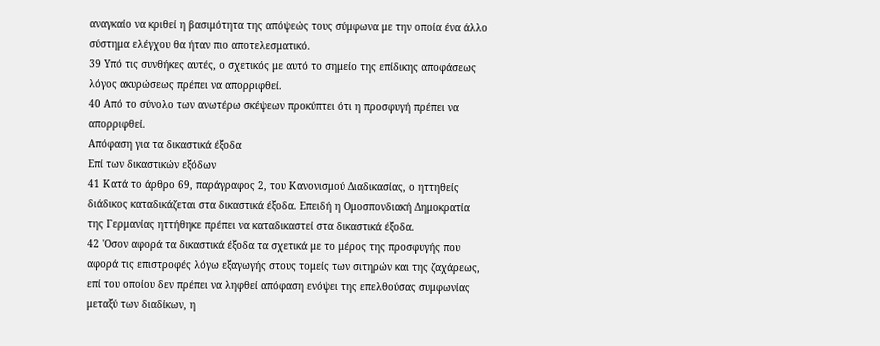αναγκαίο να κριθεί η βασιμότητα της απόψεώς τους σύμφωνα με την οποία ένα άλλο σύστημα ελέγχου θα ήταν πιο αποτελεσματικό.
39 Υπό τις συνθήκες αυτές, ο σχετικός με αυτό το σημείο της επίδικης αποφάσεως λόγος ακυρώσεως πρέπει να απορριφθεί.
40 Από το σύνολο των ανωτέρω σκέψεων προκύπτει ότι η προσφυγή πρέπει να απορριφθεί.
Απόφαση για τα δικαστικά έξοδα
Επί των δικαστικών εξόδων
41 Κατά το άρθρο 69, παράγραφος 2, του Κανονισμού Διαδικασίας, ο ηττηθείς διάδικος καταδικάζεται στα δικαστικά έξοδα. Επειδή η Ομοσπονδιακή Δημοκρατία της Γερμανίας ηττήθηκε πρέπει να καταδικαστεί στα δικαστικά έξοδα.
42 'Οσον αφορά τα δικαστικά έξοδα τα σχετικά με το μέρος της προσφυγής που αφορά τις επιστροφές λόγω εξαγωγής στους τομείς των σιτηρών και της ζαχάρεως, επί του οποίου δεν πρέπει να ληφθεί απόφαση ενόψει της επελθούσας συμφωνίας μεταξύ των διαδίκων, η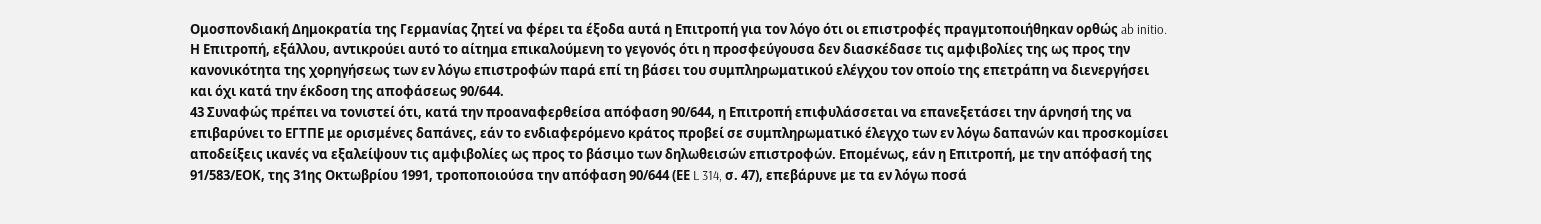Ομοσπονδιακή Δημοκρατία της Γερμανίας ζητεί να φέρει τα έξοδα αυτά η Επιτροπή για τον λόγο ότι οι επιστροφές πραγμτοποιήθηκαν ορθώς ab initio. Η Επιτροπή, εξάλλου, αντικρούει αυτό το αίτημα επικαλούμενη το γεγονός ότι η προσφεύγουσα δεν διασκέδασε τις αμφιβολίες της ως προς την κανονικότητα της χορηγήσεως των εν λόγω επιστροφών παρά επί τη βάσει του συμπληρωματικού ελέγχου τον οποίο της επετράπη να διενεργήσει και όχι κατά την έκδοση της αποφάσεως 90/644.
43 Συναφώς πρέπει να τονιστεί ότι, κατά την προαναφερθείσα απόφαση 90/644, η Επιτροπή επιφυλάσσεται να επανεξετάσει την άρνησή της να επιβαρύνει το ΕΓΤΠΕ με ορισμένες δαπάνες, εάν το ενδιαφερόμενο κράτος προβεί σε συμπληρωματικό έλεγχο των εν λόγω δαπανών και προσκομίσει αποδείξεις ικανές να εξαλείψουν τις αμφιβολίες ως προς το βάσιμο των δηλωθεισών επιστροφών. Επομένως, εάν η Επιτροπή, με την απόφασή της 91/583/ΕΟΚ, της 31ης Οκτωβρίου 1991, τροποποιούσα την απόφαση 90/644 (ΕΕ L 314, σ. 47), επεβάρυνε με τα εν λόγω ποσά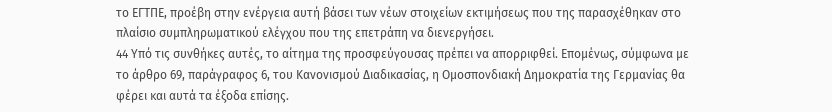το ΕΓΤΠΕ, προέβη στην ενέργεια αυτή βάσει των νέων στοιχείων εκτιμήσεως που της παρασχέθηκαν στο πλαίσιο συμπληρωματικού ελέγχου που της επετράπη να διενεργήσει.
44 Υπό τις συνθήκες αυτές, το αίτημα της προσφεύγουσας πρέπει να απορριφθεί. Επομένως, σύμφωνα με το άρθρο 69, παράγραφος 6, του Κανονισμού Διαδικασίας, η Ομοσπονδιακή Δημοκρατία της Γερμανίας θα φέρει και αυτά τα έξοδα επίσης.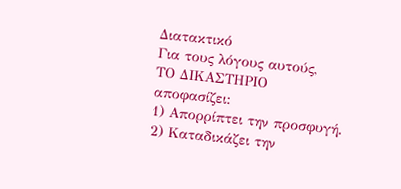Διατακτικό
Για τους λόγους αυτούς,
ΤΟ ΔΙΚΑΣΤΗΡΙΟ
αποφασίζει:
1) Απορρίπτει την προσφυγή.
2) Καταδικάζει την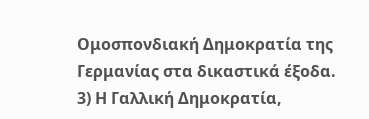Ομοσπονδιακή Δημοκρατία της Γερμανίας στα δικαστικά έξοδα.
3) Η Γαλλική Δημοκρατία,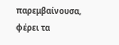παρεμβαίνουσα, φέρει τα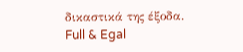δικαστικά της έξοδα.
Full & Egal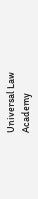Universal Law Academy